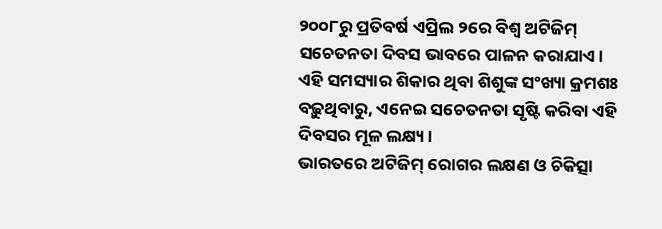୨୦୦୮ରୁ ପ୍ରତିବର୍ଷ ଏପ୍ରିଲ ୨ରେ ବିଶ୍ୱ ଅଟିଜିମ୍ ସଚେତନତା ଦିବସ ଭାବରେ ପାଳନ କରାଯାଏ। ଏହି ସମସ୍ୟାର ଶିକାର ଥିବା ଶିଶୁଙ୍କ ସଂଖ୍ୟା କ୍ରମଶଃ ବଢ଼ୁଥିବାରୁ, ଏନେଇ ସଚେତନତା ସୃଷ୍ଟି କରିବା ଏହି ଦିବସର ମୂଳ ଲକ୍ଷ୍ୟ।
ଭାରତରେ ଅଟିଜିମ୍ ରୋଗର ଲକ୍ଷଣ ଓ ଚିକିତ୍ସା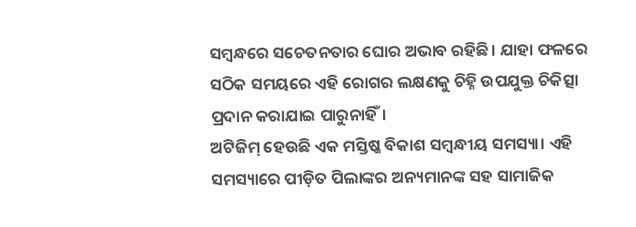ସମ୍ବନ୍ଧରେ ସଚେତନତାର ଘୋର ଅଭାବ ରହିଛି। ଯାହା ଫଳରେ ସଠିକ ସମୟରେ ଏହି ରୋଗର ଲକ୍ଷଣକୁ ଚିହ୍ନି ଉପଯୁକ୍ତ ଚିକିତ୍ସା ପ୍ରଦାନ କରାଯାଇ ପାରୁନାହିଁ।
ଅଟିଜିମ୍ ହେଉଛି ଏକ ମସ୍ତିଷ୍କ ବିକାଶ ସମ୍ବନ୍ଧୀୟ ସମସ୍ୟା। ଏହି ସମସ୍ୟାରେ ପୀଡ଼ିତ ପିଲାଙ୍କର ଅନ୍ୟମାନଙ୍କ ସହ ସାମାଜିକ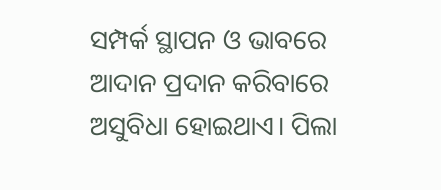ସମ୍ପର୍କ ସ୍ଥାପନ ଓ ଭାବରେ ଆଦାନ ପ୍ରଦାନ କରିବାରେ ଅସୁବିଧା ହୋଇଥାଏ। ପିଲା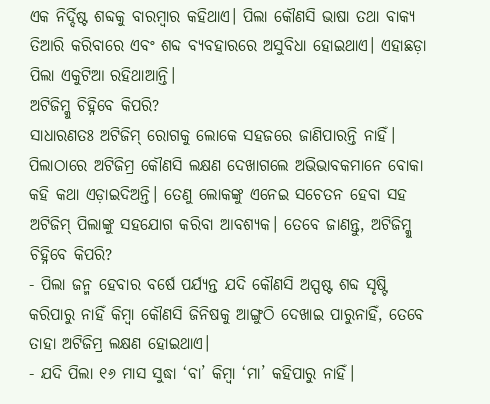ଏକ ନିର୍ଦ୍ଦିଷ୍ଟ ଶବ୍ଦକୁ ବାରମ୍ବାର କହିଥାଏ। ପିଲା କୌଣସି ଭାଷା ତଥା ବାକ୍ୟ ତିଆରି କରିବାରେ ଏବଂ ଶବ୍ଦ ବ୍ୟବହାରରେ ଅସୁବିଧା ହୋଇଥାଏ। ଏହାଛଡ଼ା ପିଲା ଏକୁଟିଆ ରହିଥାଆନ୍ତି।
ଅଟିଜିମ୍କୁ ଚିହ୍ନିବେ କିପରି?
ସାଧାରଣତଃ ଅଟିଜିମ୍ ରୋଗକୁ ଲୋକେ ସହଜରେ ଜାଣିପାରନ୍ତି ନାହିଁ। ପିଲାଠାରେ ଅଟିଜିମ୍ର କୌଣସି ଲକ୍ଷଣ ଦେଖାଗଲେ ଅଭିଭାବକମାନେ ବୋକା କହି କଥା ଏଡ଼ାଇଦିଅନ୍ତି। ତେଣୁ ଲୋକଙ୍କୁ ଏନେଇ ସଚେତନ ହେବା ସହ ଅଟିଜିମ୍ ପିଲାଙ୍କୁ ସହଯୋଗ କରିବା ଆବଶ୍ୟକ। ତେବେ ଜାଣନ୍ତୁ, ଅଟିଜିମ୍କୁ ଚିହ୍ନିବେ କିପରି?
- ପିଲା ଜନ୍ମ ହେବାର ବର୍ଷେ ପର୍ଯ୍ୟନ୍ତ ଯଦି କୌଣସି ଅସ୍ପଷ୍ଟ ଶବ୍ଦ ସୃଷ୍ଟି କରିପାରୁ ନାହିଁ କିମ୍ବା କୌଣସି ଜିନିଷକୁ ଆଙ୍ଗୁଠି ଦେଖାଇ ପାରୁନାହିଁ, ତେବେ ତାହା ଅଟିଜିମ୍ର ଲକ୍ଷଣ ହୋଇଥାଏ।
- ଯଦି ପିଲା ୧୬ ମାସ ସୁଦ୍ଧା ‘ବା’ କିମ୍ବା ‘ମା’ କହିପାରୁ ନାହିଁ।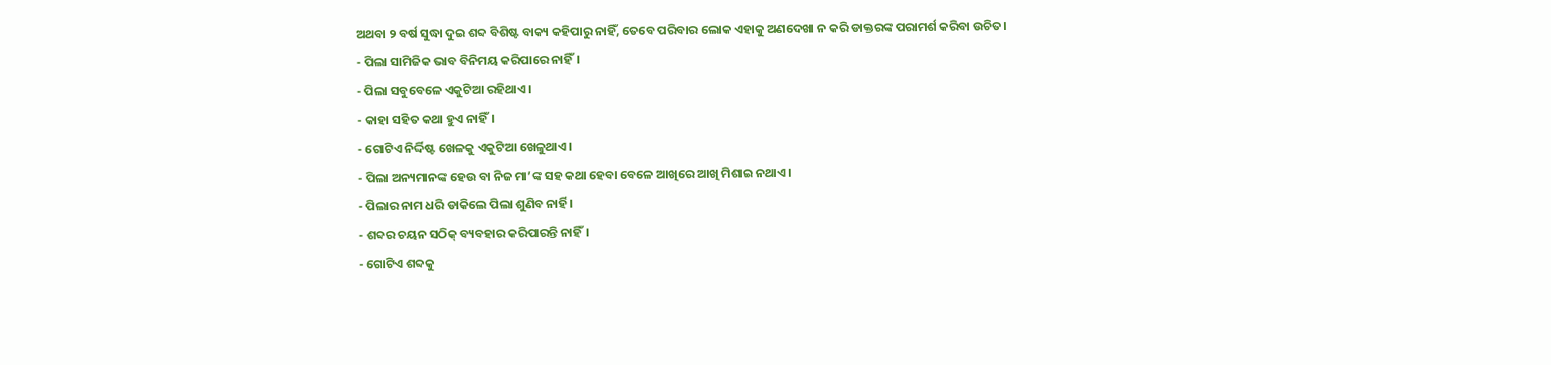ଅଥବା ୨ ବର୍ଷ ସୁଦ୍ଧା ଦୁଇ ଶବ୍ଦ ବିଶିଷ୍ଟ ବାକ୍ୟ କହିପାରୁ ନାହିଁ, ତେବେ ପରିବାର ଲୋକ ଏହାକୁ ଅଣଦେଖା ନ କରି ଡାକ୍ତରଙ୍କ ପରାମର୍ଶ କରିବା ଉଚିତ।
- ପିଲା ସାମିଜିକ ଭାବ ବିନିମୟ କରିପାରେ ନାହିଁ।
- ପିଲା ସବୁବେଳେ ଏକୁଟିଆ ରହିଥାଏ।
- କାହା ସହିତ କଥା ହୁଏ ନାହିଁ।
- ଗୋଟିଏ ନିର୍ଦ୍ଦିଷ୍ଟ ଖେଳକୁ ଏକୁଟିଆ ଖେଳୁଥାଏ।
- ପିଲା ଅନ୍ୟମାନଙ୍କ ହେଉ ବା ନିଜ ମା’ଙ୍କ ସହ କଥା ହେବା ବେଳେ ଆଖିରେ ଆଖି ମିଶାଇ ନଥାଏ।
- ପିଲାର ନାମ ଧରି ଡାକିଲେ ପିଲା ଶୁଣିବ ନାର୍ହି।
- ଶବ୍ଦର ଚୟନ ସଠିକ୍ ବ୍ୟବହାର କରିପାରନ୍ତି ନାହିଁ।
- ଗୋଟିଏ ଶବ୍ଦକୁ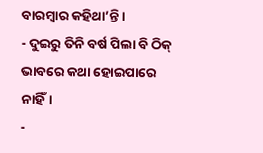ବାରମ୍ବାର କହିଥା’ନ୍ତି।
- ଦୁଇରୁ ତିନି ବର୍ଷ ପିଲା ବି ଠିକ୍ ଭାବରେ କଥା ହୋଇପାରେ ନାହିଁ।
-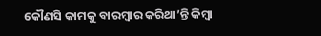କୌଣସି କାମକୁ ବାରମ୍ବାର କରିଥା’ନ୍ତି କିମ୍ବା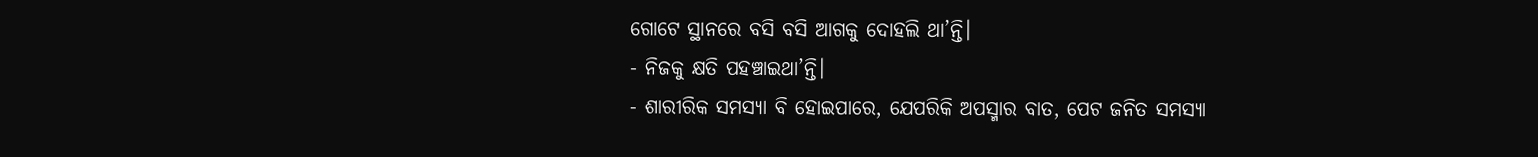ଗୋଟେ ସ୍ଥାନରେ ବସି ବସି ଆଗକୁ ଦୋହଲି ଥା’ନ୍ତି।
- ନିଜକୁ କ୍ଷତି ପହଞ୍ଚାଇଥା’ନ୍ତି।
- ଶାରୀରିକ ସମସ୍ୟା ବି ହୋଇପାରେ, ଯେପରିକି ଅପସ୍ମାର ବାତ, ପେଟ ଜନିତ ସମସ୍ୟା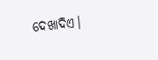ଦେଖାଦିଏ।